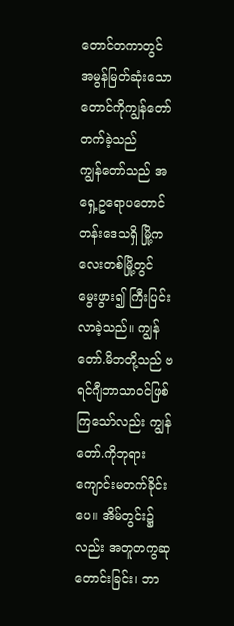တောင်တကာတွင် အမွန်မြတ်ဆုံးသော တောင်ကိုကျွန်တော် တက်ခဲ့သည်
ကျွန်တော်သည် အရှေ့ဥရောပတောင်တန်းဒေသရှိ မြို့ကလေးတစ်မြို့တွင် မွေးဖွား၍ ကြီးပြင်းလာခဲ့သည်။ ကျွန်တော်.မိဘတို့သည် ဗရင်ဂျီဘာသာဝင်ဖြစ်ကြသော်လည်း ကျွန်တော်.ကိုဘုရားကျောင်းမတက်ခိုင်းပေ။ အိမ်တွင်း၌လည်း အတူတကွဆုတောင်းခြင်း၊ ဘာ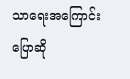သာရေးအကြောင်းပြောဆို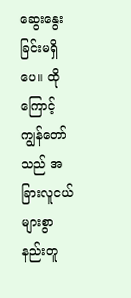ဆွေးနွေးခြင်းမရှိပေ။ ထိုကြောင့် ကျွန်တော်သည် အခြားလူငယ်များစွာနည်းတူ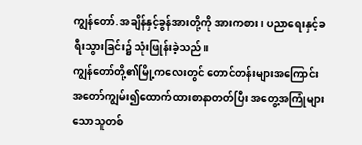ကျွန်တော်.အချိန်နှင့်ခွန်အားတို့ကို အားကစား၊ ပညာရေးနှင့်ခရီးသွားခြင်း၌ သုံးဖြုန်းခဲ့သည်။
ကျွန်တော်တို့၏မြို့ကလေးတွင် တောင်တန်းများအကြောင်း အတော်ကျွမ်း၍ထောက်ထားစာနာတတ်ပြီး အတွေ့အကြုံများသောသူတစ်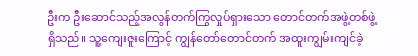ဦးက ဦးဆောင်သည့်အလွန်တက်ကြွလှုပ်ရှားသော တောင်တက်အဖွဲ့တစ်ဖွဲ့ရှိသည်။ သူ့ကျေးဇူးကြောင့် ကျွန်တော်တောင်တက် အထူးကျွမ်းကျင်ခဲ့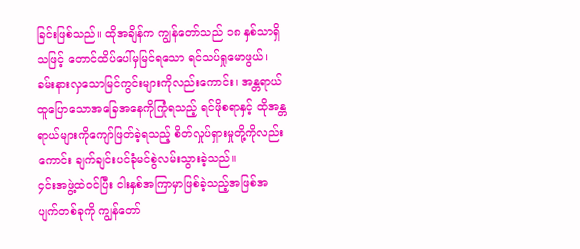ခြင်းဖြစ်သည်။ ထိုအချိန်က ကျွန်တော်သည် ၁၈ နှစ်သာရှိသဖြင့် တောင်ထိပ်ပေါ်မှမြင်ရသော ရင်သပ်ရှုမောဖွယ်၊ ခမ်းနားလှသောမြင်ကွင်းများကိုလည်းကောင်း၊ အန္တရာယ်ထူပြောသောအခြေအနေကိုကြုံရသည့် ရင်ဖိုစရာနှင့် ထိုအန္တရာယ်များကိုကျော်ဖြတ်ခဲ့ရသည့် စိတ်လှုပ်ရှားမှုတို့ကိုလည်းကောင်း ချက်ချင်းပင်ခုံမင်စွဲလမ်းသွားခဲ့သည်။
၄င်းအဖွဲ့ထဲဝင်ပြီး ငါးနှစ်အကြာမှာဖြစ်ခဲ့သည့်အဖြစ်အပျက်တစ်ခုကို ကျွန်တော်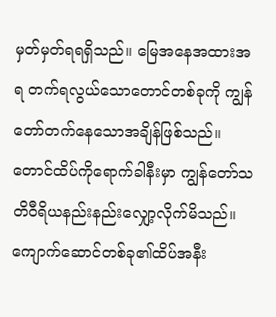မှတ်မှတ်ရရရှိသည်။ မြေအနေအထားအရ တက်ရလွယ်သောတောင်တစ်ခုကို ကျွန်တော်တက်နေသောအချိန်ဖြစ်သည်။ တောင်ထိပ်ကိုရောက်ခါနီးမှာ ကျွန်တော်သတိဝီရိယနည်းနည်းလျှော့လိုက်မိသည်။ ကျောက်ဆောင်တစ်ခု၏ထိပ်အနီး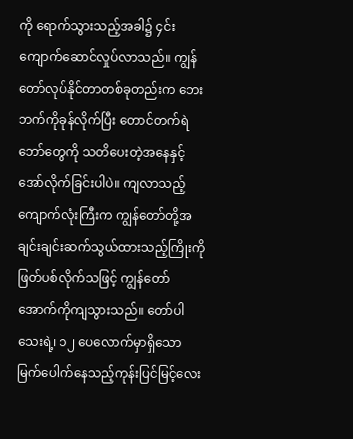ကို ရောက်သွားသည့်အခါ၌ ၄င်းကျောက်ဆောင်လှုပ်လာသည်။ ကျွန်တော်လုပ်နိုင်တာတစ်ခုတည်းက ဘေးဘက်ကိုခုန်လိုက်ပြီး တောင်တက်ရဲဘော်တွေကို သတိပေးတဲ့အနေနှင့် အော်လိုက်ခြင်းပါပဲ။ ကျလာသည့်ကျောက်လုံးကြီးက ကျွန်တော်တို့အချင်းချင်းဆက်သွယ်ထားသည့်ကြိုးကို ဖြတ်ပစ်လိုက်သဖြင့် ကျွန်တော်အောက်ကိုကျသွားသည်။ တော်ပါသေးရဲ့၊ ၁၂ ပေလောက်မှာရှိသော မြက်ပေါက်နေသည့်ကုန်းပြင်မြင့်လေး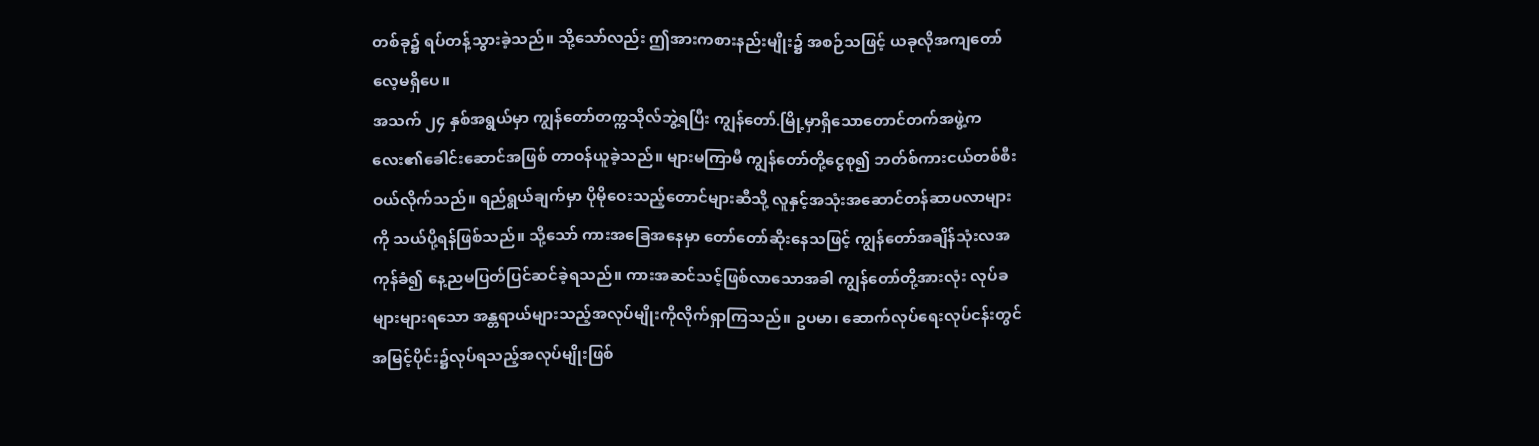တစ်ခု၌ ရပ်တန့်သွားခဲ့သည်။ သို့သော်လည်း ဤအားကစားနည်းမျိုး၌ အစဉ်သဖြင့် ယခုလိုအကျတော်လေ့မရှိပေ။
အသက် ၂၄ နှစ်အရွယ်မှာ ကျွန်တော်တက္ကသိုလ်ဘွဲ့ရပြီး ကျွန်တော်.မြို့မှာရှိသောတောင်တက်အဖွဲ့ကလေး၏ခေါင်းဆောင်အဖြစ် တာဝန်ယူခဲ့သည်။ များမကြာမီ ကျွန်တော်တို့ငွေစု၍ ဘတ်စ်ကားငယ်တစ်စီးဝယ်လိုက်သည်။ ရည်ရွယ်ချက်မှာ ပိုမိုဝေးသည့်တောင်များဆီသို့ လူနှင့်အသုံးအဆောင်တန်ဆာပလာများကို သယ်ပို့ရန်ဖြစ်သည်။ သို့သော် ကားအခြေအနေမှာ တော်တော်ဆိုးနေသဖြင့် ကျွန်တော်အချိန်သုံးလအကုန်ခံ၍ နေ့ညမပြတ်ပြင်ဆင်ခဲ့ရသည်။ ကားအဆင်သင့်ဖြစ်လာသောအခါ ကျွန်တော်တို့အားလုံး လုပ်ခများများရသော အန္တရာယ်များသည့်အလုပ်မျိုးကိုလိုက်ရှာကြသည်။ ဥပမာ၊ ဆောက်လုပ်ရေးလုပ်ငန်းတွင် အမြင့်ပိုင်း၌လုပ်ရသည့်အလုပ်မျိုးဖြစ်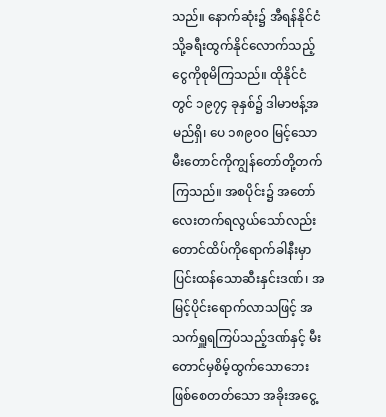သည်။ နောက်ဆုံး၌ အီရန်နိုင်ငံသို့ခရီးထွက်နိုင်လောက်သည့်ငွေကိုစုမိကြသည်။ ထိုနိုင်ငံတွင် ၁၉၇၄ ခုနှစ်၌ ဒါမာဗန့်အမည်ရှိ၊ ပေ ၁၈၉၀၀ မြင့်သောမီးတောင်ကိုကျွန်တော်တို့တက်ကြသည်။ အစပိုင်း၌ အတော်လေးတက်ရလွယ်သော်လည်း တောင်ထိပ်ကိုရောက်ခါနီးမှာ ပြင်းထန်သောဆီးနှင်းဒဏ်၊ အမြင့်ပိုင်းရောက်လာသဖြင့် အသက်ရှူရကြပ်သည့်ဒဏ်နှင့် မီးတောင်မှစိမ့်ထွက်သောဘေးဖြစ်စေတတ်သော အခိုးအငွေ့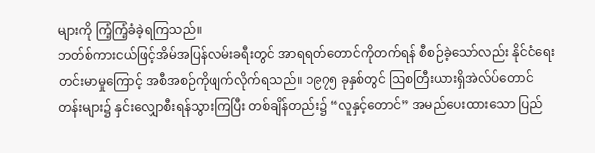များကို ကြံ့ကြံ့ခံခဲ့ရကြသည်။
ဘတ်စ်ကားငယ်ဖြင့်အိမ်အပြန်လမ်းခရီးတွင် အာရရတ်တောင်ကိုတက်ရန် စီစဉ်ခဲ့သော်လည်း နိုင်ငံရေးတင်းမာမှုကြောင့် အစီအစဉ်ကိုဖျက်လိုက်ရသည်။ ၁၉၇၅ ခုနှစ်တွင် ဩစတြီးယားရှိအဲလ်ပ်တောင်တန်းများ၌ နှင်းလျှောစီးရန်သွားကြပြီး တစ်ချိန်တည်း၌ “လူနှင့်တောင်” အမည်ပေးထားသော ပြည်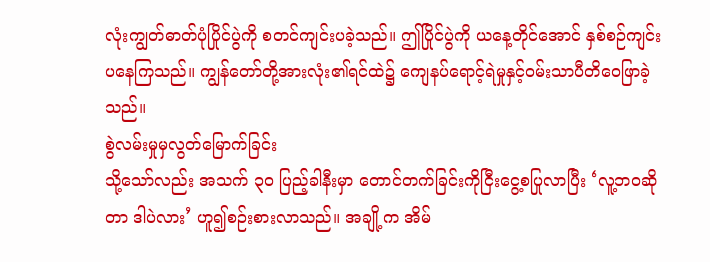လုံးကျွတ်ဓာတ်ပုံပြိုင်ပွဲကို စတင်ကျင်းပခဲ့သည်။ ဤပြိုင်ပွဲကို ယနေ့တိုင်အောင် နှစ်စဉ်ကျင်းပနေကြသည်။ ကျွန်တော်တို့အားလုံး၏ရင်ထဲ၌ ကျေနပ်ရောင့်ရဲမှုနှင့်ဝမ်းသာပီတိဝေဖြာခဲ့သည်။
စွဲလမ်းမှုမှလွတ်မြောက်ခြင်း
သို့သော်လည်း အသက် ၃၀ ပြည့်ခါနီးမှာ တောင်တက်ခြင်းကိုငြီးငွေ့စပြုလာပြီး ‘လူ့ဘဝဆိုတာ ဒါပဲလား’ ဟူ၍စဉ်းစားလာသည်။ အချို့က အိမ်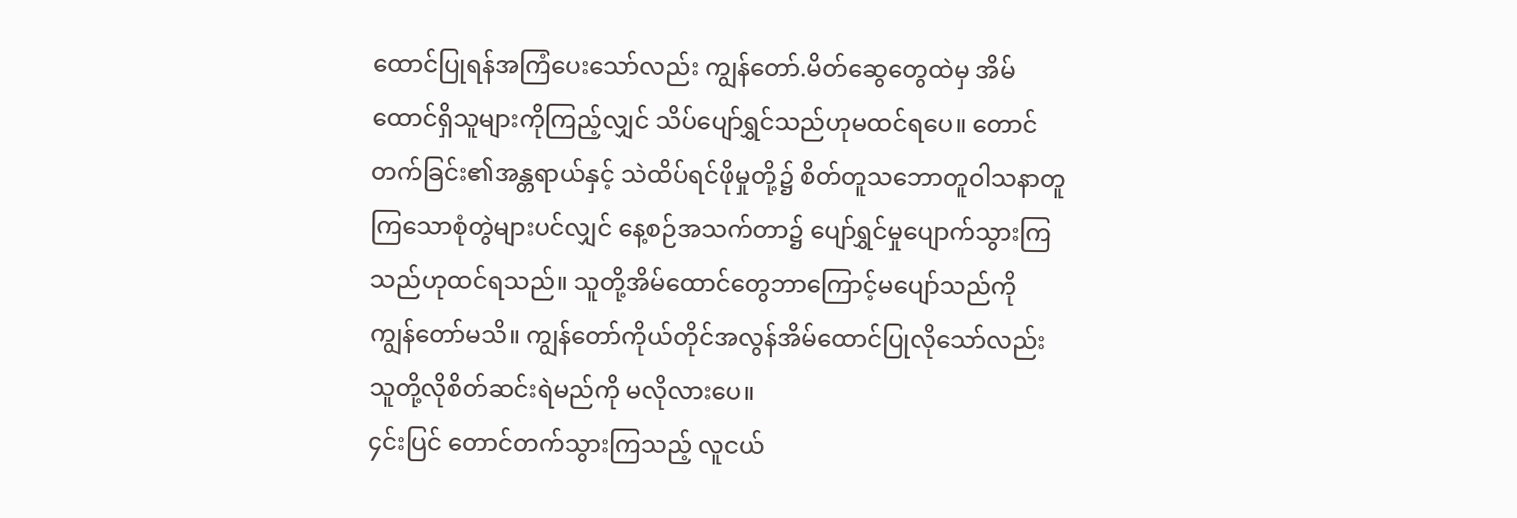ထောင်ပြုရန်အကြံပေးသော်လည်း ကျွန်တော်.မိတ်ဆွေတွေထဲမှ အိမ်ထောင်ရှိသူများကိုကြည့်လျှင် သိပ်ပျော်ရွှင်သည်ဟုမထင်ရပေ။ တောင်တက်ခြင်း၏အန္တရာယ်နှင့် သဲထိပ်ရင်ဖိုမှုတို့၌ စိတ်တူသဘောတူဝါသနာတူကြသောစုံတွဲများပင်လျှင် နေ့စဉ်အသက်တာ၌ ပျော်ရွှင်မှုပျောက်သွားကြသည်ဟုထင်ရသည်။ သူတို့အိမ်ထောင်တွေဘာကြောင့်မပျော်သည်ကို ကျွန်တော်မသိ။ ကျွန်တော်ကိုယ်တိုင်အလွန်အိမ်ထောင်ပြုလိုသော်လည်း သူတို့လိုစိတ်ဆင်းရဲမည်ကို မလိုလားပေ။
၄င်းပြင် တောင်တက်သွားကြသည့် လူငယ်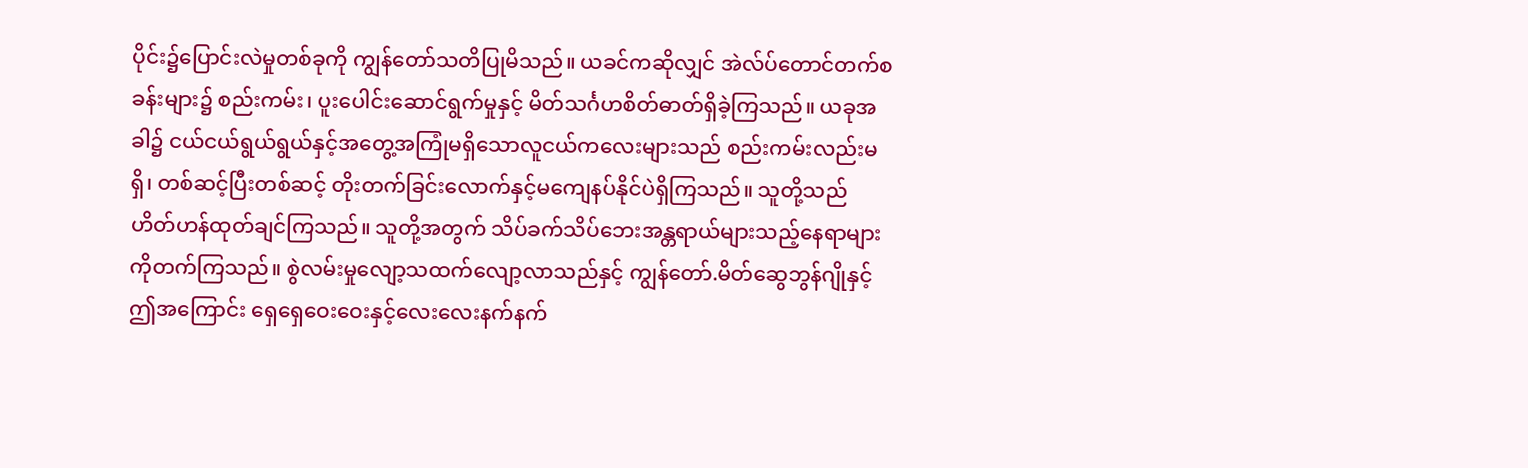ပိုင်း၌ပြောင်းလဲမှုတစ်ခုကို ကျွန်တော်သတိပြုမိသည်။ ယခင်ကဆိုလျှင် အဲလ်ပ်တောင်တက်စခန်းများ၌ စည်းကမ်း၊ ပူးပေါင်းဆောင်ရွက်မှုနှင့် မိတ်သင်္ဂဟစိတ်ဓာတ်ရှိခဲ့ကြသည်။ ယခုအခါ၌ ငယ်ငယ်ရွယ်ရွယ်နှင့်အတွေ့အကြုံမရှိသောလူငယ်ကလေးများသည် စည်းကမ်းလည်းမရှိ၊ တစ်ဆင့်ပြီးတစ်ဆင့် တိုးတက်ခြင်းလောက်နှင့်မကျေနပ်နိုင်ပဲရှိကြသည်။ သူတို့သည် ဟိတ်ဟန်ထုတ်ချင်ကြသည်။ သူတို့အတွက် သိပ်ခက်သိပ်ဘေးအန္တရာယ်များသည့်နေရာများကိုတက်ကြသည်။ စွဲလမ်းမှုလျော့သထက်လျော့လာသည်နှင့် ကျွန်တော်.မိတ်ဆွေဘွန်ဂျိုနှင့် ဤအကြောင်း ရှေရှေဝေးဝေးနှင့်လေးလေးနက်နက်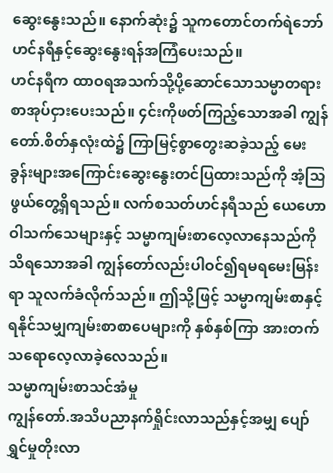ဆွေးနွေးသည်။ နောက်ဆုံး၌ သူကတောင်တက်ရဲဘော်ဟင်နရီနှင့်ဆွေးနွေးရန်အကြံပေးသည်။
ဟင်နရီက ထာဝရအသက်သို့ပို့ဆောင်သောသမ္မာတရားစာအုပ်ငှားပေးသည်။ ၄င်းကိုဖတ်ကြည့်သောအခါ ကျွန်တော်.စိတ်နှလုံးထဲ၌ ကြာမြင့်စွာတွေးဆခဲ့သည့် မေးခွန်းများအကြောင်းဆွေးနွေးတင်ပြထားသည်ကို အံ့သြဖွယ်တွေ့ရှိရသည်။ လက်စသတ်ဟင်နရီသည် ယေဟောဝါသက်သေများနှင့် သမ္မာကျမ်းစာလေ့လာနေသည်ကိုသိရသောအခါ ကျွန်တော်လည်းပါဝင်၍ရမရမေးမြန်းရာ သူလက်ခံလိုက်သည်။ ဤသို့ဖြင့် သမ္မာကျမ်းစာနှင့်ရနိုင်သမျှကျမ်းစာစာပေများကို နှစ်နှစ်ကြာ အားတက်သရောလေ့လာခဲ့လေသည်။
သမ္မာကျမ်းစာသင်အံမှု
ကျွန်တော်.အသိပညာနက်ရှိုင်းလာသည်နှင့်အမျှ ပျော်ရွှင်မှုတိုးလာ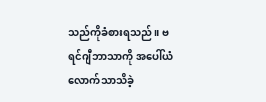သည်ကိုခံစားရသည်။ ဗရင်ဂျီဘာသာကို အပေါ်ယံလောက်သာသိခဲ့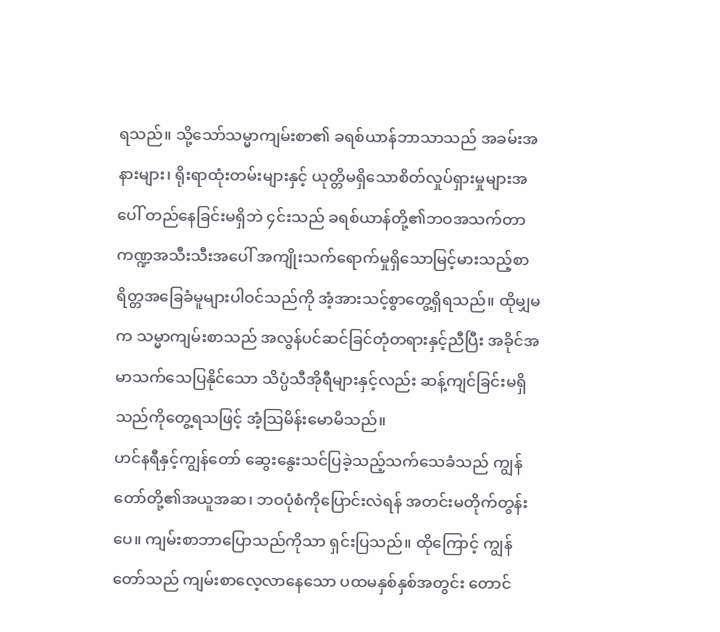ရသည်။ သို့သော်သမ္မာကျမ်းစာ၏ ခရစ်ယာန်ဘာသာသည် အခမ်းအနားများ၊ ရိုးရာထုံးတမ်းများနှင့် ယုတ္တိမရှိသောစိတ်လှုပ်ရှားမှုများအပေါ် တည်နေခြင်းမရှိဘဲ ၄င်းသည် ခရစ်ယာန်တို့၏ဘဝအသက်တာ ကဏ္ဍအသီးသီးအပေါ် အကျိုးသက်ရောက်မှုရှိသောမြင့်မားသည့်စာရိတ္တအခြေခံမူများပါဝင်သည်ကို အံ့အားသင့်စွာတွေ့ရှိရသည်။ ထိုမျှမက သမ္မာကျမ်းစာသည် အလွန်ပင်ဆင်ခြင်တုံတရားနှင့်ညီပြီး အခိုင်အမာသက်သေပြနိုင်သော သိပ္ပံသီအိုရီများနှင့်လည်း ဆန့်ကျင်ခြင်းမရှိသည်ကိုတွေ့ရသဖြင့် အံ့သြမိန်းမောမိသည်။
ဟင်နရီနှင့်ကျွန်တော် ဆွေးနွေးသင်ပြခဲ့သည့်သက်သေခံသည် ကျွန်တော်တို့၏အယူအဆ၊ ဘဝပုံစံကိုပြောင်းလဲရန် အတင်းမတိုက်တွန်းပေ။ ကျမ်းစာဘာပြောသည်ကိုသာ ရှင်းပြသည်။ ထိုကြောင့် ကျွန်တော်သည် ကျမ်းစာလေ့လာနေသော ပထမနှစ်နှစ်အတွင်း တောင်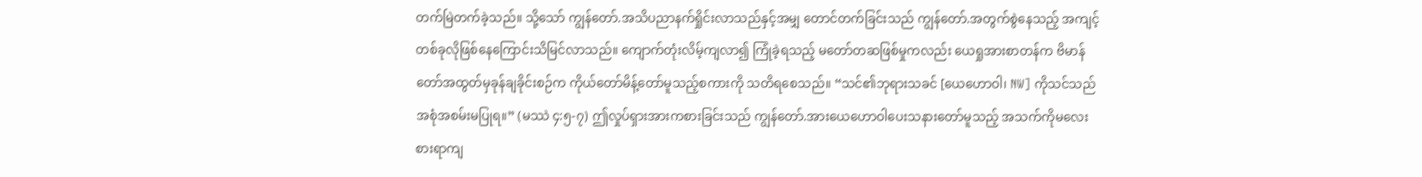တက်မြဲတက်ခဲ့သည်။ သို့သော် ကျွန်တော်.အသိပညာနက်ရှိုင်းလာသည်နှင့်အမျှ တောင်တက်ခြင်းသည် ကျွန်တော်.အတွက်စွဲနေသည့် အကျင့်တစ်ခုလိုဖြစ်နေကြောင်းသိမြင်လာသည်။ ကျောက်တုံးလိမ့်ကျလာ၍ ကြုံခဲ့ရသည့် မတော်တဆဖြစ်မှုကလည်း ယေရှုအားစာတန်က ဗိမာန်တော်အထွတ်မှခုန်ချခိုင်းစဉ်က ကိုယ်တော်မိန့်တော်မူသည့်စကားကို သတိရစေသည်။ “သင်၏ဘုရားသခင် [ယေဟောဝါ၊ NW] ကိုသင်သည်အစုံအစမ်းမပြုရ။” (မဿဲ ၄:၅-၇) ဤလှုပ်ရှားအားကစားခြင်းသည် ကျွန်တော်.အားယေဟောဝါပေးသနားတော်မူသည့် အသက်ကိုမလေးစားရာကျ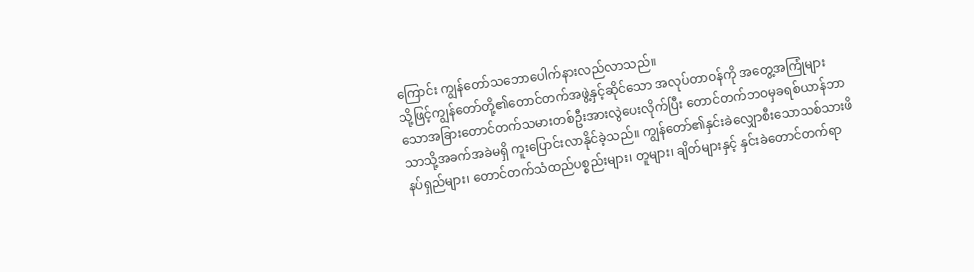ကြောင်း ကျွန်တော်သဘောပေါက်နားလည်လာသည်။
သို့ဖြင့်ကျွန်တော်တို့၏တောင်တက်အဖွဲ့နှင့်ဆိုင်သော အလုပ်တာဝန်ကို အတွေ့အကြုံများသောအခြားတောင်တက်သမားတစ်ဦးအားလွဲပေးလိုက်ပြီး တောင်တက်ဘဝမှခရစ်ယာန်ဘာသာသို့အခက်အခဲမရှိ ကူးပြောင်းလာနိုင်ခဲ့သည်။ ကျွန်တော်၏နှင်းခဲလျှောစီးသောသစ်သားဖိနပ်ရှည်များ၊ တောင်တက်သံထည်ပစ္စည်းများ၊ တူများ၊ ချိတ်များနှင့် နှင်းခဲတောင်တက်ရာ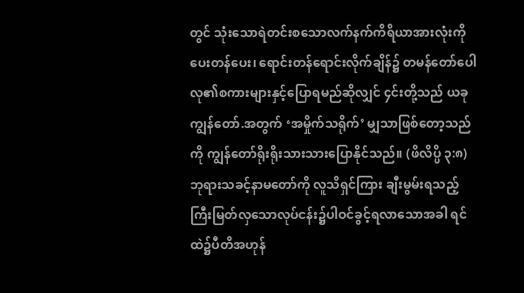တွင် သုံးသောရဲတင်းစသောလက်နက်ကိရိယာအားလုံးကို ပေးတန်ပေး၊ ရောင်းတန်ရောင်းလိုက်ချိန်၌ တမန်တော်ပေါလု၏စကားများနှင့်ပြောရမည်ဆိုလျှင် ၄င်းတို့သည် ယခုကျွန်တော်.အတွက် ‘အမှိုက်သရိုက်’ မျှသာဖြစ်တော့သည်ကို ကျွန်တော်ရိုးရိုးသားသားပြောနိုင်သည်။ (ဖိလိပ္ပိ ၃:၈) ဘုရားသခင့်နာမတော်ကို လူသိရှင်ကြား ချီးမွမ်းရသည့်ကြီးမြတ်လှသောလုပ်ငန်း၌ပါဝင်ခွင့်ရလာသောအခါ ရင်ထဲ၌ပီတိအဟုန်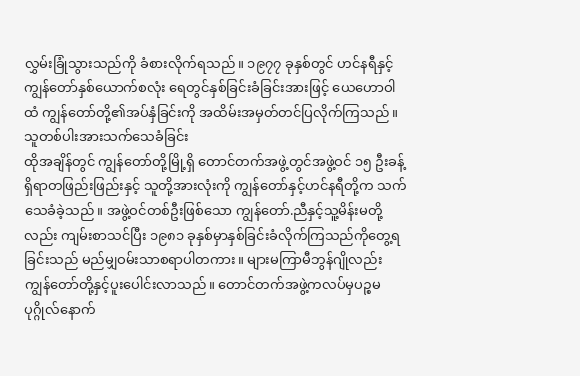လွှမ်းခြုံသွားသည်ကို ခံစားလိုက်ရသည်။ ၁၉၇၇ ခုနှစ်တွင် ဟင်နရီနှင့်ကျွန်တော်နှစ်ယောက်စလုံး ရေတွင်နှစ်ခြင်းခံခြင်းအားဖြင့် ယေဟောဝါထံ ကျွန်တော်တို့၏အပ်နှံခြင်းကို အထိမ်းအမှတ်တင်ပြလိုက်ကြသည်။
သူတစ်ပါးအားသက်သေခံခြင်း
ထိုအချိန်တွင် ကျွန်တော်တို့မြို့ရှိ တောင်တက်အဖွဲ့တွင်အဖွဲ့ဝင် ၁၅ ဦးခန့်ရှိရာတဖြည်းဖြည်းနှင့် သူတို့အားလုံးကို ကျွန်တော်နှင့်ဟင်နရီတို့က သက်သေခံခဲ့သည်။ အဖွဲ့ဝင်တစ်ဦးဖြစ်သော ကျွန်တော်.ညီနှင့်သူ့မိန်းမတို့လည်း ကျမ်းစာသင်ပြီး ၁၉၈၁ ခုနှစ်မှာနှစ်ခြင်းခံလိုက်ကြသည်ကိုတွေ့ရခြင်းသည် မည်မျှဝမ်းသာစရာပါတကား။ များမကြာမီဘွန်ဂျိုလည်း ကျွန်တော်တို့နှင့်ပူးပေါင်းလာသည်။ တောင်တက်အဖွဲ့ကလပ်မှပဉ္စမပုဂ္ဂိုလ်နောက်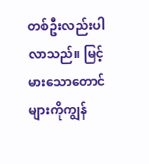တစ်ဦးလည်းပါလာသည်။ မြင့်မားသောတောင်များကိုကျွန်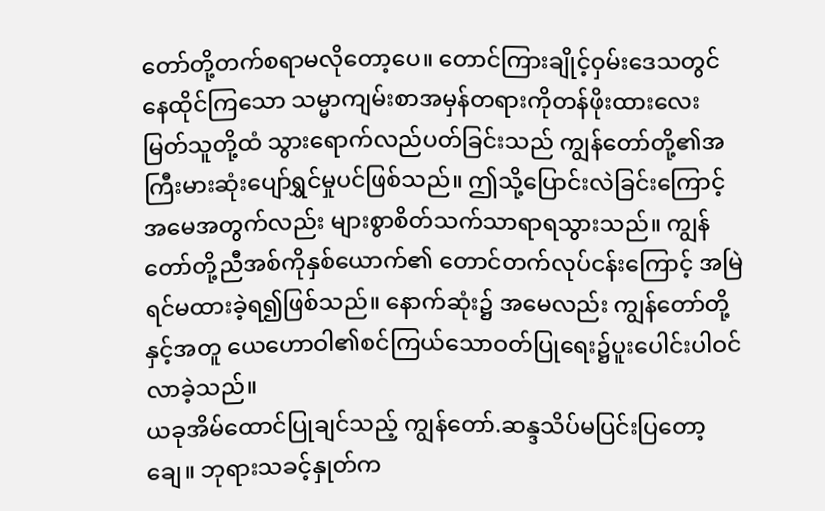တော်တို့တက်စရာမလိုတော့ပေ။ တောင်ကြားချိုင့်ဝှမ်းဒေသတွင်နေထိုင်ကြသော သမ္မာကျမ်းစာအမှန်တရားကိုတန်ဖိုးထားလေးမြတ်သူတို့ထံ သွားရောက်လည်ပတ်ခြင်းသည် ကျွန်တော်တို့၏အကြီးမားဆုံးပျော်ရွှင်မှုပင်ဖြစ်သည်။ ဤသို့ပြောင်းလဲခြင်းကြောင့် အမေအတွက်လည်း များစွာစိတ်သက်သာရာရသွားသည်။ ကျွန်တော်တို့ညီအစ်ကိုနှစ်ယောက်၏ တောင်တက်လုပ်ငန်းကြောင့် အမြဲရင်မထားခဲ့ရ၍ဖြစ်သည်။ နောက်ဆုံး၌ အမေလည်း ကျွန်တော်တို့နှင့်အတူ ယေဟောဝါ၏စင်ကြယ်သောဝတ်ပြုရေး၌ပူးပေါင်းပါဝင်လာခဲ့သည်။
ယခုအိမ်ထောင်ပြုချင်သည့် ကျွန်တော်.ဆန္ဒသိပ်မပြင်းပြတော့ချေ။ ဘုရားသခင့်နှုတ်က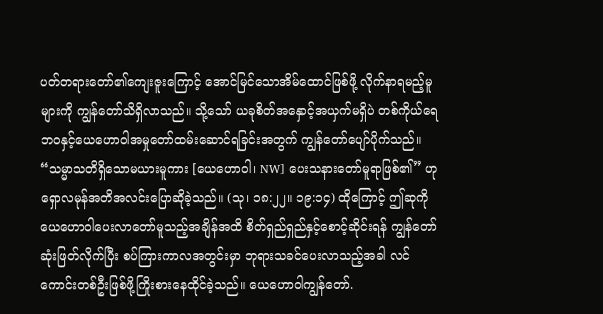ပတ်တရားတော်၏ကျေးဇူးကြောင့် အောင်မြင်သောအိမ်ထောင်ဖြစ်ဖို့ လိုက်နာရမည့်မူများကို ကျွန်တော်သိရှိလာသည်။ သို့သော် ယခုစိတ်အနှောင့်အယှက်မရှိပဲ တစ်ကိုယ်ရေဘဝနှင့်ယေဟောဝါအမှုတော်ထမ်းဆောင်ရခြင်းအတွက် ကျွန်တော်ပျော်ပိုက်သည်။ “သမ္မာသတိရှိသောမယားမူကား [ယေဟောဝါ၊ NW] ပေးသနားတော်မူရာဖြစ်၏” ဟုရှောလမုန်အတိအလင်းပြောဆိုခဲ့သည်။ (သု၊ ၁၈:၂၂။ ၁၉:၁၄) ထိုကြောင့် ဤဆုကိုယေဟောဝါပေးလာတော်မူသည့်အချိန်အထိ စိတ်ရှည်ရှည်နှင့်စောင့်ဆိုင်းရန် ကျွန်တော်ဆုံးဖြတ်လိုက်ပြီး စပ်ကြားကာလအတွင်းမှာ ဘုရားသခင်ပေးလာသည့်အခါ လင်ကောင်းတစ်ဦးဖြစ်ဖို့ကြိုးစားနေထိုင်ခဲ့သည်။ ယေဟောဝါကျွန်တော်.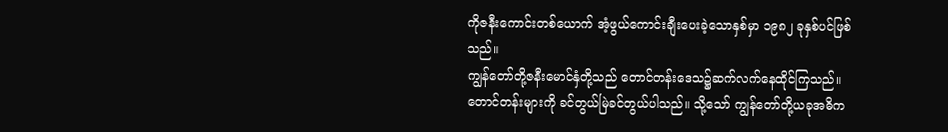ကိုဇနီးကောင်းတစ်ယောက် အံ့ဖွယ်ကောင်းချီးပေးခဲ့သောနှစ်မှာ ၁၉၈၂ ခုနှစ်ပင်ဖြစ်သည်။
ကျွန်တော်တို့ဇနီးမောင်နှံတို့သည် တောင်တန်းဒေသ၌ဆက်လက်နေထိုင်ကြသည်။ တောင်တန်းများကို ခင်တွယ်မြဲခင်တွယ်ပါသည်။ သို့သော် ကျွန်တော်တို့ယခုအဓိက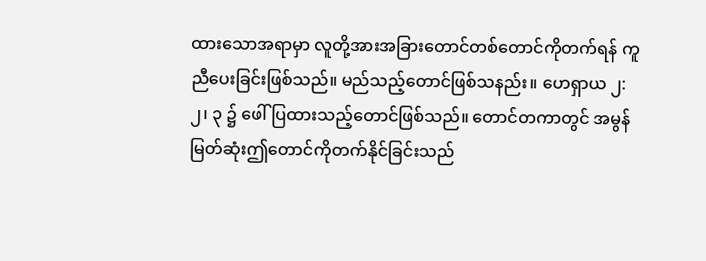ထားသောအရာမှာ လူတို့အားအခြားတောင်တစ်တောင်ကိုတက်ရန် ကူညီပေးခြင်းဖြစ်သည်။ မည်သည့်တောင်ဖြစ်သနည်း။ ဟေရှာယ ၂:၂၊ ၃ ၌ ဖေါ်ပြထားသည့်တောင်ဖြစ်သည်။ တောင်တကာတွင် အမွန်မြတ်ဆုံးဤတောင်ကိုတက်နိုင်ခြင်းသည်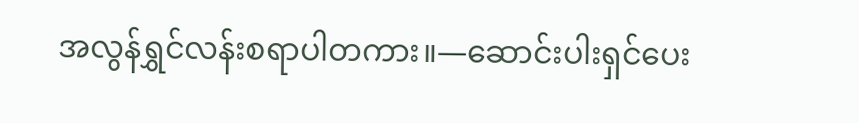အလွန်ရွှင်လန်းစရာပါတကား။—ဆောင်းပါးရှင်ပေး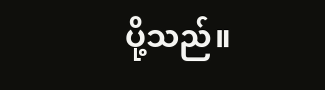ပို့သည်။